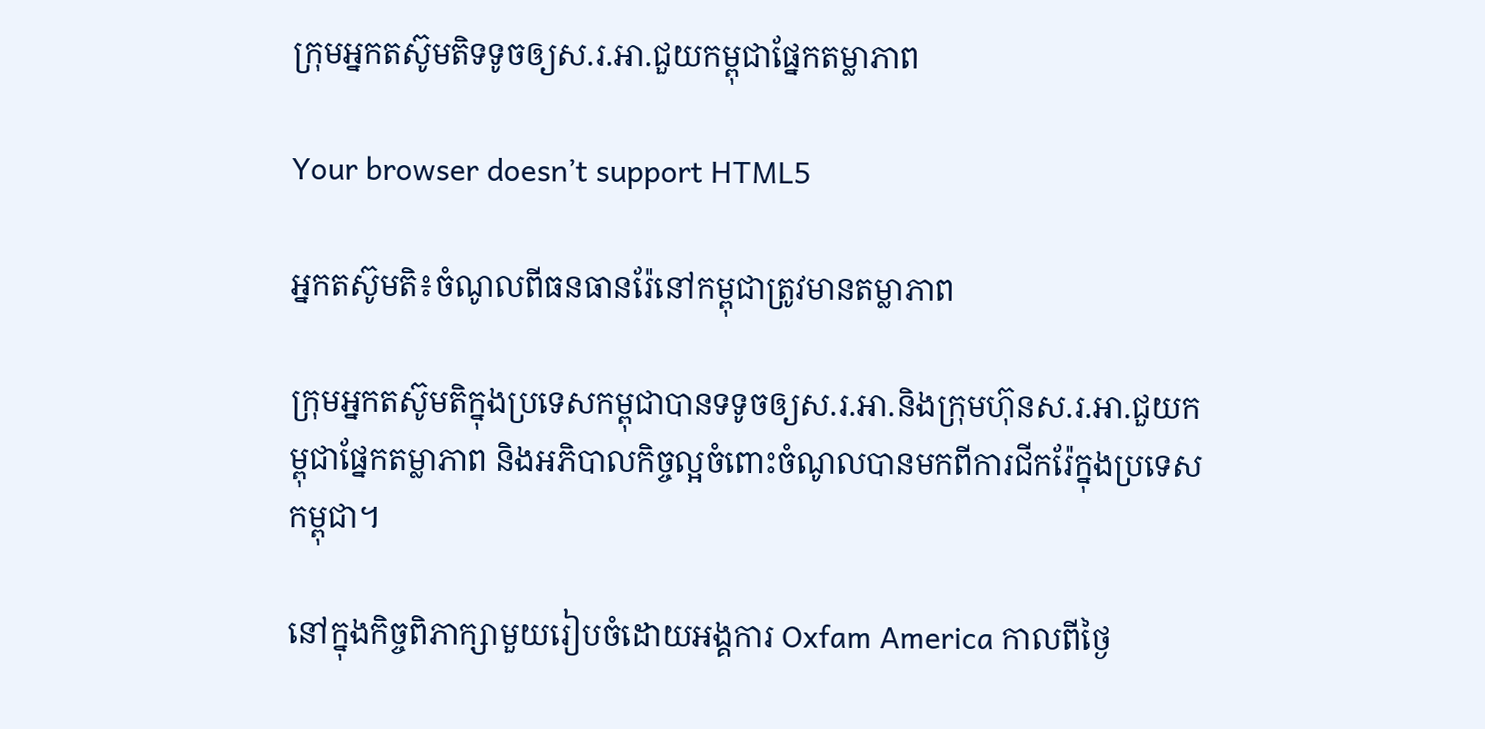ក្រុមអ្នកតស៊ូមតិទទូចឲ្យស.រ.អា.ជួយកម្ពុជាផ្នែកតម្លាភាព

Your browser doesn’t support HTML5

អ្នកតស៊ូមតិ៖ចំណូលពីធនធានរ៉ែនៅកម្ពុជាត្រូវមានតម្លាភាព

ក្រុមអ្នកតស៊ូមតិក្នុងប្រទេសកម្ពុជាបានទទូចឲ្យស.រ.អា.និងក្រុមហ៊ុនស.រ.អា.ជួយកម្ពុជាផ្នែកតម្លាភាព និងអភិបាលកិច្ចល្អចំពោះចំណូលបានមកពីការជីករ៉ែក្នុងប្រទេសកម្ពុជា។

នៅក្នុងកិច្ចពិភាក្សាមួយរៀបចំដោយអង្គការ Oxfam America កាលពីថ្ងៃ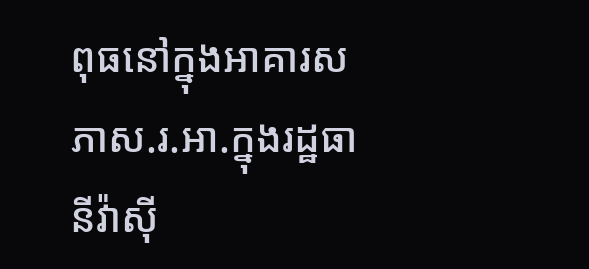ពុធនៅក្នុងអាគារសភាស.រ.អា.ក្នុងរដ្ឋធានីវ៉ាស៊ី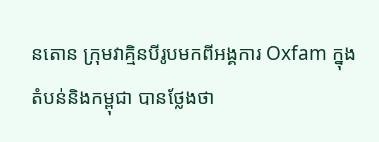នតោន ក្រុមវាគ្មិនបីរូបមកពីអង្គការ Oxfam ក្នុងតំបន់និងកម្ពុជា បានថ្លែងថា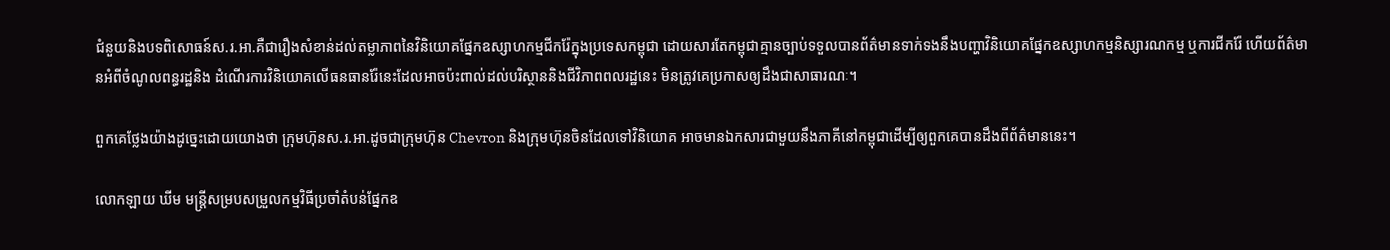ជំនួយនិងបទពិសោធន៍ស.រ.អា.គឺជារឿងសំខាន់ដល់តម្លាភាពនៃវិនិយោគផ្នែកឧស្សាហកម្មជីករ៉ែក្នុងប្រទេសកម្ពុជា ដោយសារតែកម្ពុជាគ្មានច្បាប់ទទួលបានព័ត៌មានទាក់ទងនឹងបញ្ហាវិនិយោគផ្នែកឧស្សាហកម្មនិស្សារណកម្ម ឬការជីករ៉ែ ហើយព័ត៌មានអំពីចំណូលពន្ធរដ្ឋនិង ដំណើរការវិនិយោគលើធនធានរ៉ែនេះដែលអាចប៉ះពាល់ដល់បរិស្ថាននិងជីវិភាពពលរដ្ឋនេះ មិនត្រូវគេប្រកាសឲ្យដឹងជាសាធារណៈ។

ពួកគេថ្លែងយ៉ាងដូច្នេះដោយយោងថា ក្រុមហ៊ុនស.រ.អា.ដូចជាក្រុមហ៊ុន Chevron និងក្រុមហ៊ុនចិនដែលទៅវិនិយោគ អាចមានឯកសារជាមួយនឹងភាគីនៅកម្ពុជាដើម្បីឲ្យពួកគេបានដឹងពីព័ត៌មាននេះ។

លោកឡាយ ឃីម មន្ត្រីសម្របសម្រួលកម្មវិធីប្រចាំតំបន់ផ្នែកឧ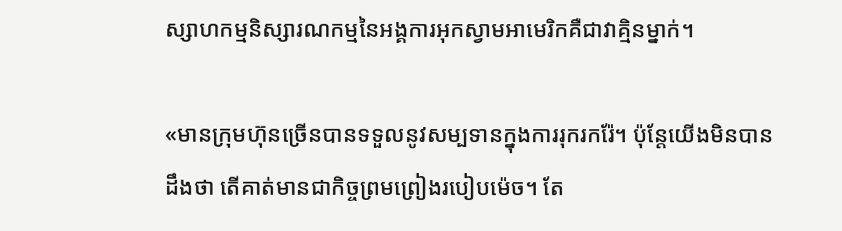ស្សាហកម្មនិស្សារណកម្មនៃអង្គការអុកស្វាមអាមេរិកគឺជាវាគ្មិនម្នាក់។

«មានក្រុមហ៊ុនច្រើនបានទទួលនូវសម្បទានក្នុងការរុករករ៉ែ។ ប៉ុន្តែយើងមិនបានដឹងថា តើគាត់មានជាកិច្ចព្រមព្រៀងរបៀបម៉េច។ តែ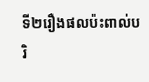ទី២រឿងផលប៉ះពាល់បរិ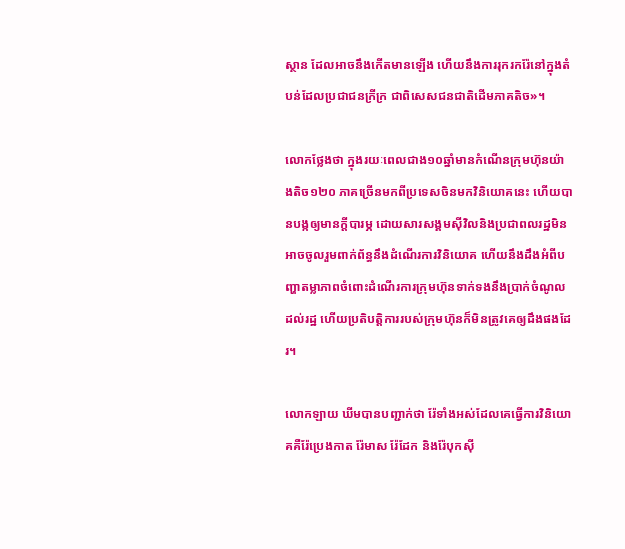ស្ថាន ដែលអាចនឹងកើតមានឡើង ហើយនឹងការរុករករ៉ែនៅក្នុងតំបន់ដែលប្រជាជនក្រីក្រ ជាពិសេសជនជាតិដើមភាគតិច»។

លោកថ្លែងថា ក្នុងរយៈពេលជាង១០ឆ្នាំមានកំណើនក្រុមហ៊ុនយ៉ាងតិច១២០ ភាគច្រើនមកពីប្រទេសចិនមកវិនិយោគនេះ ហើយបានបង្កឲ្យមានក្តីបារម្ភ ដោយសារសង្គមស៊ីវិលនិងប្រជាពលរដ្ឋមិនអាចចូលរួមពាក់ព័ន្ធនឹងដំណើរការវិនិយោគ ហើយនឹងដឹងអំពីបញ្ហាតម្លាភាពចំពោះដំណើរការក្រុមហ៊ុនទាក់ទងនឹងប្រាក់ចំណូលដល់រដ្ឋ ហើយប្រតិបត្តិការរបស់ក្រុមហ៊ុនក៏មិនត្រូវគេឲ្យដឹងផងដែរ។

លោកឡាយ ឃីមបានបញ្ជាក់ថា រ៉ែទាំងអស់ដែលគេធ្វើការវិនិយោគគឺរ៉ែប្រេងកាត រ៉ែមាស រ៉ែដែក និងរ៉ែបុកស៊ី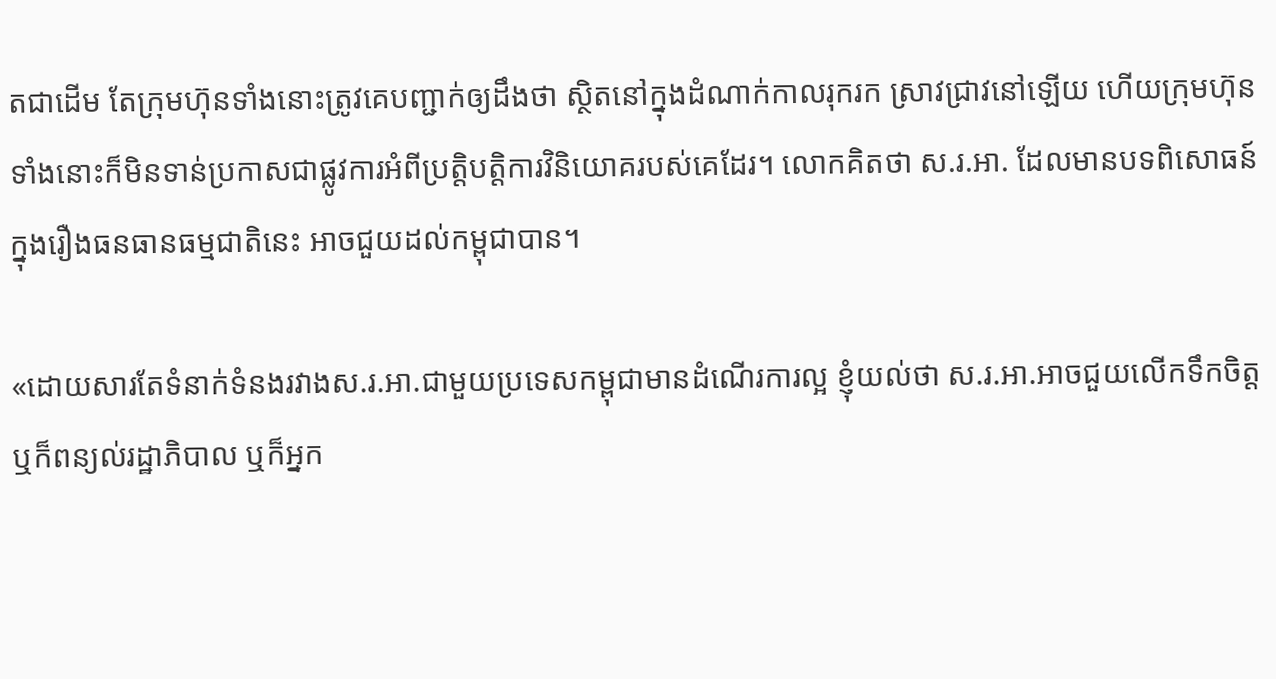តជាដើម តែក្រុមហ៊ុនទាំងនោះត្រូវគេបញ្ជាក់ឲ្យដឹងថា ស្ថិតនៅក្នុងដំណាក់កាលរុករក ស្រាវជ្រាវនៅឡើយ ហើយក្រុមហ៊ុនទាំងនោះក៏មិនទាន់ប្រកាសជាផ្លូវការអំពីប្រត្តិបត្តិការវិនិយោគរបស់គេដែរ។ លោកគិតថា ស.រ.អា. ដែលមានបទពិសោធន៍ក្នុងរឿងធនធានធម្មជាតិនេះ អាចជួយដល់កម្ពុជាបាន។

«ដោយសារតែទំនាក់ទំនងរវាងស.រ.អា.ជាមួយប្រទេសកម្ពុជាមានដំណើរការល្អ ខ្ញុំយល់ថា ស.រ.អា.អាចជួយលើកទឹកចិត្ត ឬក៏ពន្យល់រដ្ឋាភិបាល ឬក៏អ្នក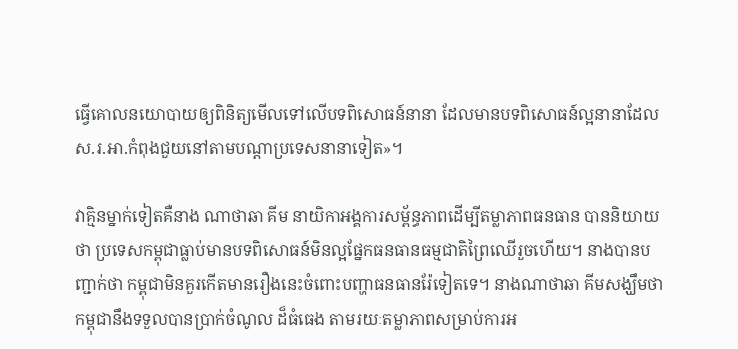ធ្វើគោលនយោបាយឲ្យពិនិត្យមើលទៅលើបទពិសោធន៍នានា ដែលមានបទពិសោធន៍ល្អនានាដែលស.រ.អា.កំពុងជួយនៅតាមបណ្តាប្រទេសនានាទៀត»។

វាគ្មិនម្នាក់ទៀតគឺនាង ណាថាឆា គីម នាយិកាអង្គការសម្ព័ន្ធភាពដើម្បីតម្លាភាពធនធាន បាននិយាយថា ប្រទេសកម្ពុជាធ្លាប់មានបទពិសោធន៍មិនល្អផ្នែកធនធានធម្មជាតិព្រៃឈើរួចហើយ។ នាងបានបញ្ជាក់ថា កម្ពុជាមិនគួរកើតមានរឿងនេះចំពោះបញ្ហាធនធានរ៉ែទៀតទេ។ នាងណាថាឆា គីមសង្ឃឹមថា កម្ពុជានឹងទទួលបានប្រាក់ចំណូល ដ៏ធំធេង តាមរយៈតម្លាភាពសម្រាប់ការអ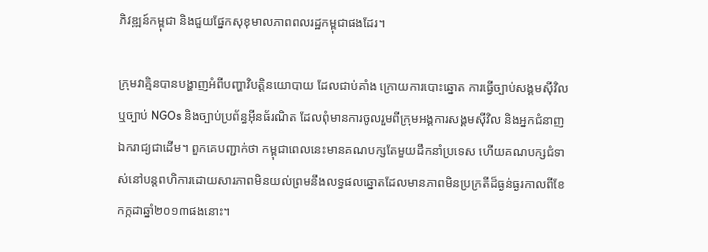ភិវឌ្ឍន៍កម្ពុជា និងជួយផ្នែកសុខុមាលភាពពលរដ្ឋកម្ពុជាផងដែរ។

ក្រុមវាគ្មិនបានបង្ហាញអំពីបញ្ហាវិបត្តិនយោបាយ ដែលជាប់គាំង ក្រោយការបោះឆ្នោត ការធ្វើច្បាប់សង្គមស៊ីវិល ឬច្បាប់ NGOs និងច្បាប់ប្រព័ន្ធអ៊ីនធ័រណិត ដែលពុំមានការចូលរួមពីក្រុមអង្គការសង្គមស៊ីវិល និងអ្នកជំនាញឯករាជ្យជាដើម។ ពួកគេបញ្ជាក់ថា កម្ពុជាពេលនេះមានគណបក្សតែមួយដឹកនាំប្រទេស ហើយគណបក្សជំទាស់នៅបន្តពហិការដោយសារភាពមិនយល់ព្រមនឹងលទ្ធផលឆ្នោតដែលមានភាពមិនប្រក្រតីដ៏ធ្ងន់ធ្ងរកាលពីខែកក្កដាឆ្នាំ២០១៣ផងនោះ។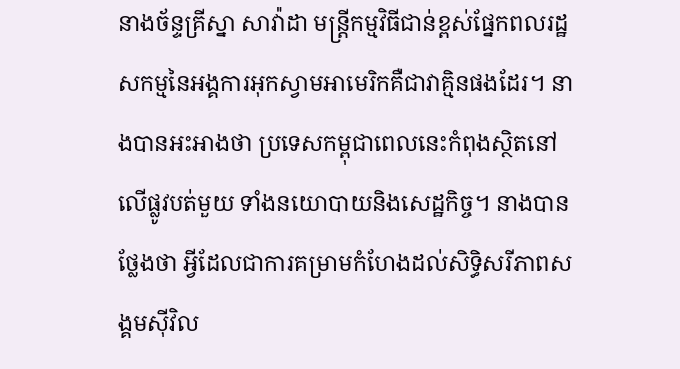នាងច័ន្ទគ្រីស្នា សាវ៉ាដា មន្ត្រីកម្មវិធីជាន់ខ្ពស់ផ្នែកពលរដ្ឋសកម្មនៃអង្គការអុកស្វាមអាមេរិកគឺជាវាគ្មិនផងដែរ។ នាងបានអះអាងថា ប្រទេសកម្ពុជាពេលនេះកំពុងស្ថិតនៅលើផ្លូវបត់មួយ ទាំងនយោបាយនិងសេដ្ឋកិច្ច។ នាងបានថ្លែងថា អ្វីដែលជាការគម្រាមកំហែងដល់សិទ្ធិសរីភាពសង្គមស៊ីវិល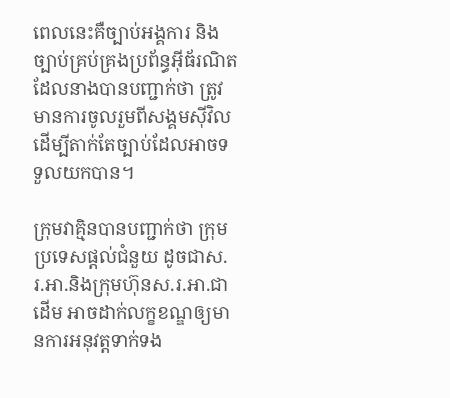ពេលនេះគឺច្បាប់អង្គការ និងច្បាប់គ្រប់គ្រងប្រព័ន្ធអ៊ីធ័រណិត ដែលនាងបានបញ្ជាក់ថា ត្រូវមានការចូលរួមពីសង្គមស៊ីវិលដើម្បីតាក់តែច្បាប់ដែលអាចទទួលយកបាន។

ក្រុមវាគ្មិនបានបញ្ជាក់ថា ក្រុមប្រទេសផ្តល់ជំនួយ ដូចជាស.រ.អា.និងក្រុមហ៊ុនស.រ.អា.ជាដើម អាចដាក់លក្ខខណ្ឌឲ្យមានការអនុវត្តទាក់ទង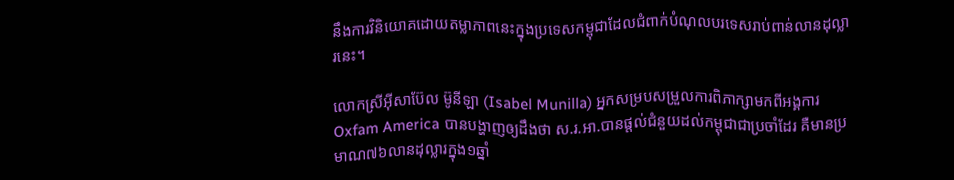នឹងការវិនិយោគដោយតម្លាភាពនេះក្នុងប្រទេសកម្ពុជាដែលជំពាក់បំណុលបរទេសរាប់ពាន់លានដុល្លារនេះ។

លោកស្រីអ៊ីសាប៊ែល ម៊ូនីឡា (Isabel Munilla) អ្នកសម្របសម្រួលការពិភាក្សាមកពីអង្គការ Oxfam America បានបង្ហាញឲ្យដឹងថា ស.រ.អា.បានផ្តល់ជំនួយដល់កម្ពុជាជាប្រចាំដែរ គឺមានប្រមាណ៧៦លានដុល្លារក្នុង១ឆ្នាំ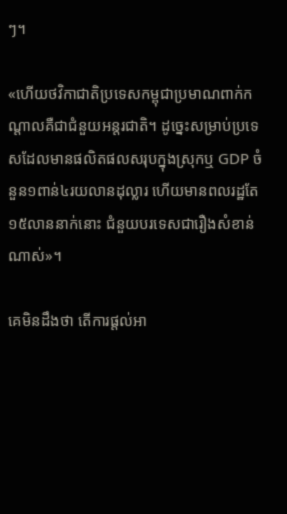ៗ។

«ហើយថវិកាជាតិប្រទេសកម្ពុជាប្រមាណពាក់កណ្តាលគឺជាជំនួយអន្តរជាតិ។ ដូច្នេះសម្រាប់ប្រទេសដែលមានផលិតផលសរុបក្នុងស្រុកឬ GDP ចំនួន១ពាន់៤រយលានដុល្លារ ហើយមានពលរដ្ឋតែ១៥លាននាក់នោះ ជំនួយបរទេសជារឿងសំខាន់ណាស់»។

គេមិនដឹងថា តើការផ្តល់អា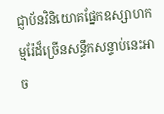ជ្ញាប័នវិនិយោគផ្នែកឧស្សាហកម្មរ៉ែដ៏ច្រើនសន្ធឹកសន្ទាប់នេះអាច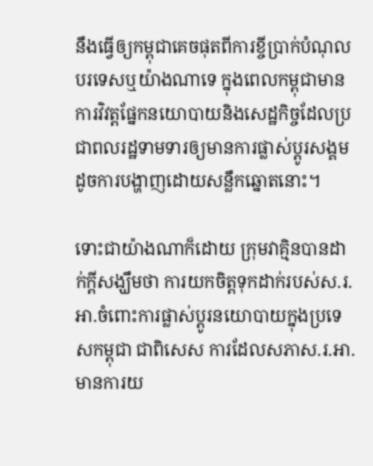នឹងធ្វើឲ្យកម្ពុជាគេចផុតពីការខ្ចីប្រាក់បំណុលបរទេសឬយ៉ាងណាទេ ក្នុងពេលកម្ពុជាមានការវិវត្តផ្នែកនយោបាយនិងសេដ្ឋកិច្ចដែលប្រជាពលរដ្ឋទាមទារឲ្យមានការផ្លាស់ប្តូរសង្គម ដូចការបង្ហាញដោយសន្លឹកឆ្នោតនោះ។

ទោះជាយ៉ាងណាក៏ដោយ ក្រុមវាគ្មិនបានដាក់ក្តីសង្ឃឹមថា ការយកចិត្តទុកដាក់របស់ស.រ.អា.ចំពោះការផ្លាស់ប្តូរនយោបាយក្នុងប្រទេសកម្ពុជា ជាពិសេស ការដែលសភាស.រ.អា. មានការយ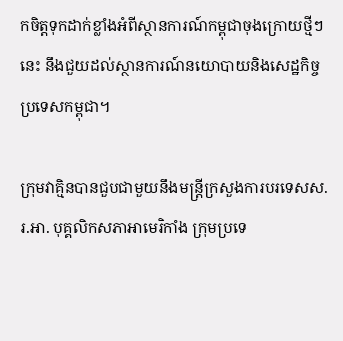កចិត្តទុកដាក់ខ្លាំងអំពីស្ថានការណ៍កម្ពុជាចុងក្រោយថ្មីៗនេះ នឹងជួយដល់ស្ថានការណ៍នយោបាយនិងសេដ្ឋកិច្ចប្រទេសកម្ពុជា។

ក្រុមវាគ្មិនបានជួបជាមួយនឹងមន្ត្រីក្រសួងការបរទេសស.រ.អា. បុគ្គលិកសភាអាមេរិកាំង ក្រុមប្រទេ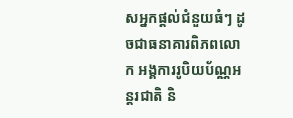សអ្នកផ្តល់ជំនួយធំៗ ដូចជាធនាគារពិភពលោក អង្គការរូបិយប័ណ្ណអន្តរជាតិ និ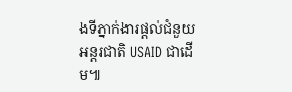ងទីភ្នាក់ងារផ្តល់ជំនួយអន្តរជាតិ USAID ជាដើម៕